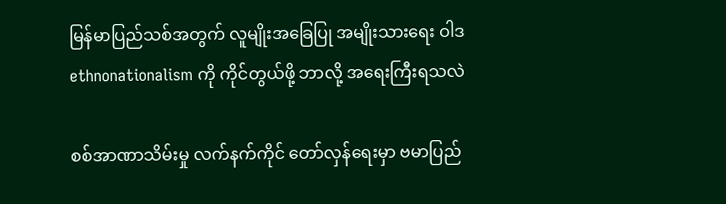မြန်မာပြည်သစ်အတွက် လူမျိုးအခြေပြု အမျိုးသားရေး ဝါဒ ethnonationalism ကို ကိုင်တွယ်ဖို့ ဘာလို့ အရေးကြီးရသလဲ

စစ်အာဏာသိမ်းမှု လက်နက်ကိုင် တော်လှန်ရေးမှာ ဗမာပြည်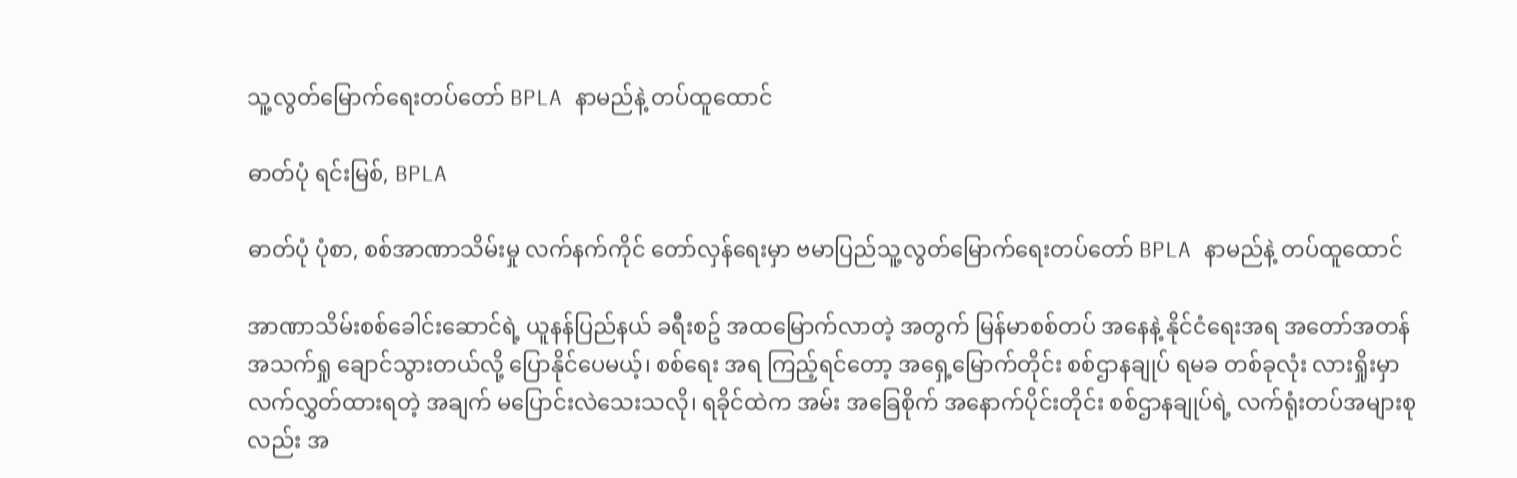သူ့လွတ်မြောက်ရေးတပ်တော် BPLA နာမည်နဲ့ တပ်ထူထောင်

ဓာတ်ပုံ ရင်းမြစ်, BPLA

ဓာတ်ပုံ ပုံစာ, စစ်အာဏာသိမ်းမှု လက်နက်ကိုင် တော်လှန်ရေးမှာ ဗမာပြည်သူ့လွတ်မြောက်ရေးတပ်တော် BPLA နာမည်နဲ့ တပ်ထူထောင်

အာဏာသိမ်းစစ်ခေါင်းဆောင်ရဲ့ ယူနန်ပြည်နယ် ခရီးစဥ် အထမြောက်လာတဲ့ အတွက် မြန်မာစစ်တပ် အနေနဲ့ နိုင်ငံရေးအရ အတော်အတန် အသက်ရှု ချောင်သွားတယ်လို့ ပြောနိုင်ပေမယ့်၊ စစ်ရေး အရ ကြည့်ရင်တော့ အရှေ့မြောက်တိုင်း စစ်ဌာနချုပ် ရမခ တစ်ခုလုံး လားရှိုးမှာ လက်လွှတ်ထားရတဲ့ အချက် မပြောင်းလဲသေးသလို၊ ရခိုင်ထဲက အမ်း အခြေစိုက် အနောက်ပိုင်းတိုင်း စစ်ဌာနချုပ်ရဲ့ လက်ရုံးတပ်အများစုလည်း အ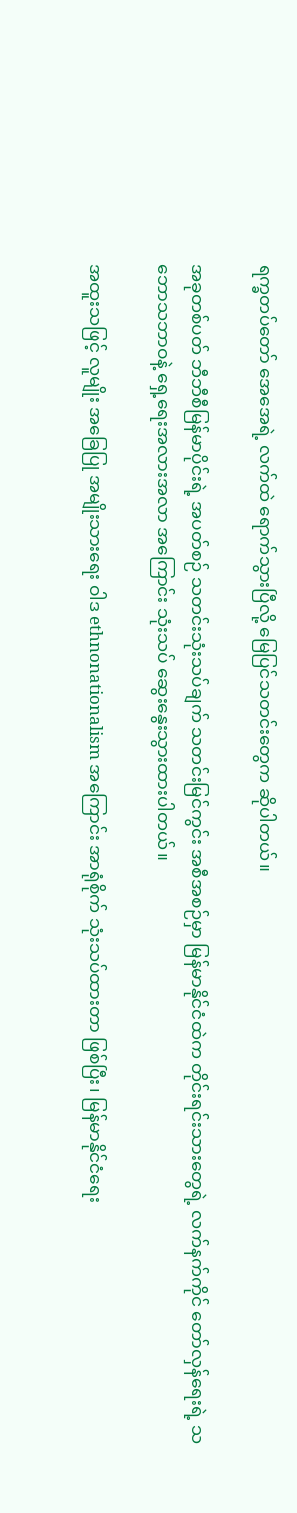ရက္ခတပ်တော် အေအေရဲ့ လက်ထဲ ရောက်သွားပြီလို့ မြေပြင်သတင်းတွေက ဆိုပါတယ်။

အခုတစ်ပတ် ဘီဘီစီမြန်မာပိုင်းရဲ့ အပတ်စဉ် သတင်းသုံးသပ်ချက် သတင်းမြင်ကွင်း အစီအစဉ်မှာ မြန်မာနိုင်ငံထဲက တိုင်းရင်းသားတွေရဲ့ လက်နက်ကိုင် တော်လှန်ရေးရဲ့ သဘောသဘာဝနဲ့ ရှေ့ရေးအလားအလာ အကြောင်း သုံးသပ် ဆွေးနွေးသွားထားပါတယ်။

အထူးသဖြင့် လူမျိုး အခြေပြု အမျိုးသားရေး ဝါဒ ethnonationalism အကြောင်း အာရုံစိုက် သုံးသပ်ထားတာ ဖြစ်ပြီး၊ မြန်မာနိုင်ငံရေး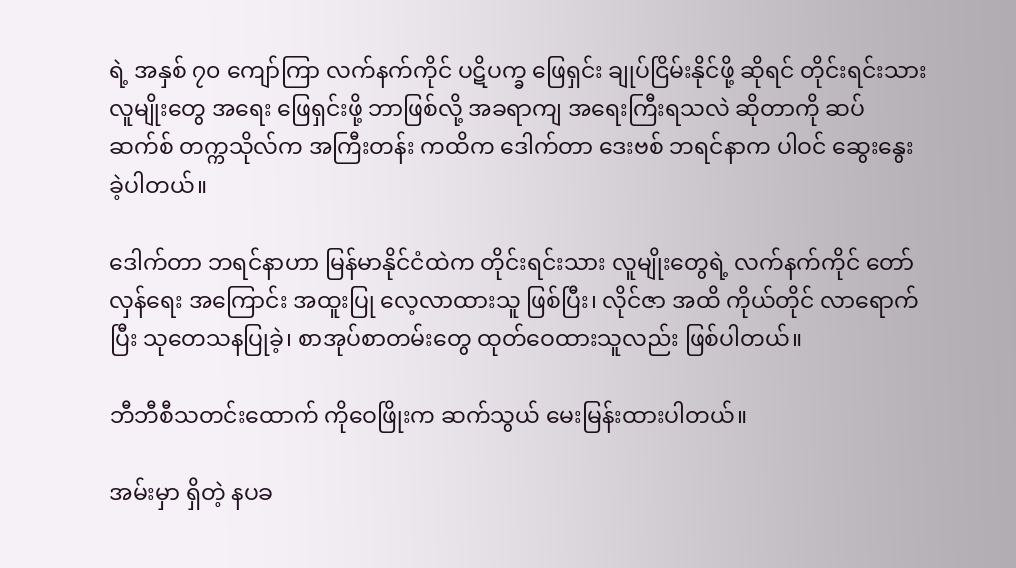ရဲ့ အနှစ် ၇၀ ကျော်ကြာ လက်နက်ကိုင် ပဋိပက္ခ ဖြေရှင်း ချုပ်ငြိမ်းနိုင်ဖို့ ဆိုရင် တိုင်းရင်းသား လူမျိုးတွေ အရေး ဖြေရှင်းဖို့ ဘာဖြစ်လို့ အခရာကျ အရေးကြီးရသလဲ ဆိုတာကို ဆပ်ဆက်စ် တက္ကသိုလ်က အကြီးတန်း ကထိက ဒေါက်တာ ဒေးဗစ် ဘရင်နာက ပါဝင် ဆွေးနွေးခဲ့ပါတယ်။

ဒေါက်တာ ဘရင်နာဟာ မြန်မာနိုင်ငံထဲက တိုင်းရင်းသား လူမျိုးတွေရဲ့ လက်နက်ကိုင် တော်လှန်ရေး အကြောင်း အထူးပြု လေ့လာထားသူ ဖြစ်ပြီး၊ လိုင်ဇာ အထိ ကိုယ်တိုင် လာရောက်ပြီး သုတေသနပြုခဲ့၊ စာအုပ်စာတမ်းတွေ ထုတ်ဝေထားသူလည်း ဖြစ်ပါတယ်။

ဘီဘီစီသတင်းထောက် ကိုဝေဖြိုးက ဆက်သွယ် မေးမြန်းထားပါတယ်။

အမ်းမှာ ရှိတဲ့ နပခ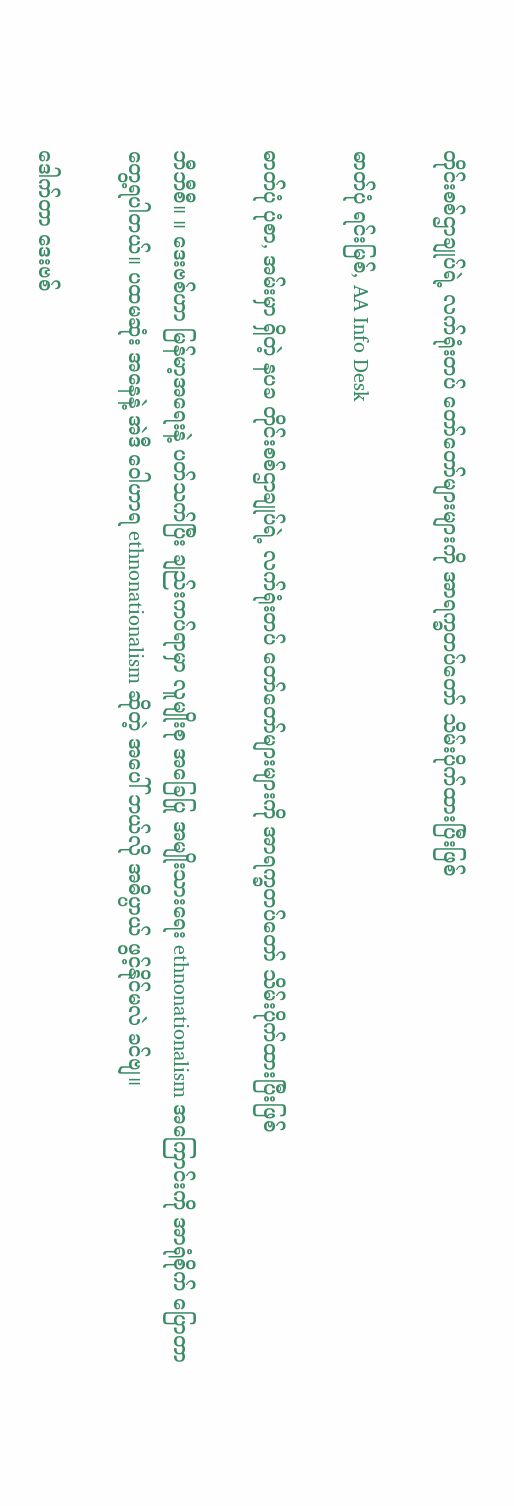တိုင်းစစ်ဌာချုပ်ရဲ့ လက်ရုံးတပ် တော်တော်များများကို အာရက္ခတပ်တော် သိမ်းပိုက်ထားပြီးဖြစ်

ဓာတ်ပုံ ရင်းမြစ်, AA Info Desk

ဓာတ်ပုံ ပုံစာ, အမ်းမှာ ရှိတဲ့ နပခ တိုင်းစစ်ဌာချုပ်ရဲ့ လက်ရုံးတပ် တော်တော်များများကို အာရက္ခတပ်တော် သိမ်းပိုက်ထားပြီးဖြစ်

ဘီဘီစီ။ ။ ဒေးဗစ်ဟာ မြန်မာ့အရေးနဲ့ ပတ်သက်ပြီး ချည်းကပ်ရာမှာ လူမျိုးစု အခြေပြု အမျိုးသားရေး ethnonationalism အကြောင်းကို အာရုံစိုက် ပြောတာ တွေ့ရပါတယ်။ ပထမဆုံး အနေနဲ့ အဲဒီ ဝေါဟာရ ethnonationalism ဆိုတဲ့ အပေါ် ဘယ်လို အဓိပ္ပာယ် ဖွင့်နိုင်မလဲ ခင်ဗျ။

ဒေါက်တာ ဒေးဗစ်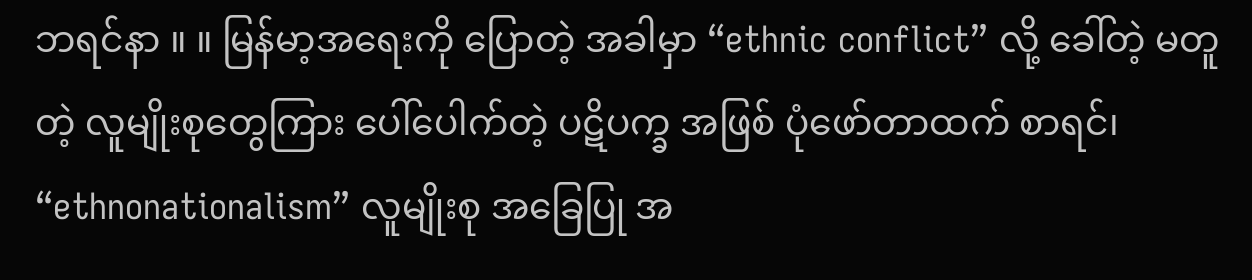ဘရင်နာ ။ ။ မြန်မာ့အရေးကို ပြောတဲ့ အခါမှာ “ethnic conflict” လို့ ခေါ်တဲ့ မတူတဲ့ လူမျိုးစုတွေကြား ပေါ်ပေါက်တဲ့ ပဋိပက္ခ အဖြစ် ပုံဖော်တာထက် စာရင်၊ “ethnonationalism” လူမျိုးစု အခြေပြု အ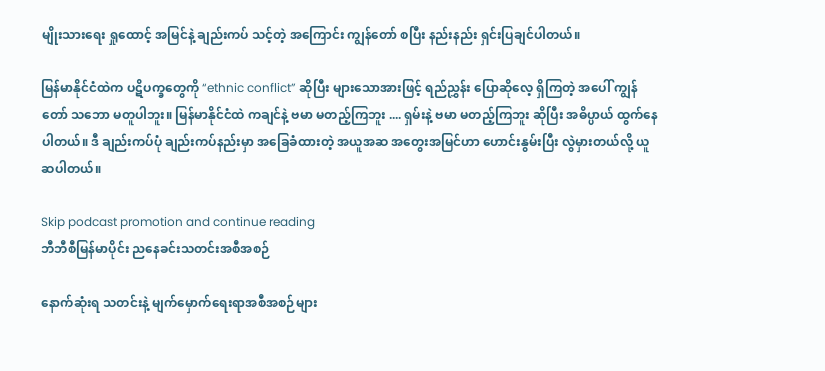မျိုးသားရေး ရှုထောင့် အမြင်နဲ့ ချည်းကပ် သင့်တဲ့ အကြောင်း ကျွန်တော် စပြီး နည်းနည်း ရှင်းပြချင်ပါတယ်။

မြန်မာနိုင်ငံထဲက ပဋိပက္ခတွေကို “ethnic conflict” ဆိုပြီး များသောအားဖြင့် ရည်ညွှန်း ပြောဆိုလေ့ ရှိကြတဲ့ အပေါ် ကျွန်တော် သဘော မတူပါဘူး။ မြန်မာနိုင်ငံထဲ ကချင်နဲ့ ဗမာ မတည့်ကြဘူး .... ရှမ်းနဲ့ ဗမာ မတည့်ကြဘူး ဆိုပြီး အဓိပ္ပာယ် ထွက်နေပါတယ်။ ဒီ ချည်းကပ်ပုံ ချည်းကပ်နည်းမှာ အခြေခံထားတဲ့ အယူအဆ အတွေးအမြင်ဟာ ဟောင်းနွမ်းပြီး လွဲမှားတယ်လို့ ယူဆပါတယ်။

Skip podcast promotion and continue reading
ဘီဘီစီမြန်မာပိုင်း ညနေခင်းသတင်းအစီအစဉ်

နောက်ဆုံးရ သတင်းနဲ့ မျက်မှောက်ရေးရာအစီအစဉ်များ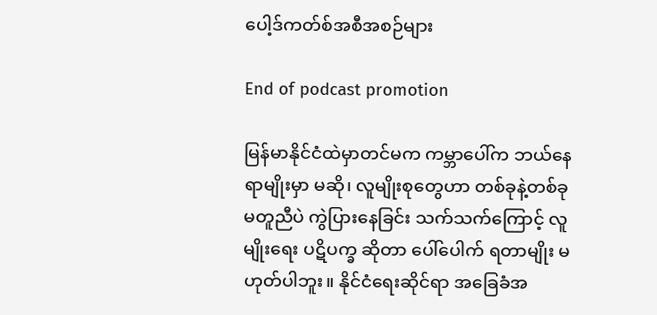ပေါ့ဒ်ကတ်စ်အစီအစဉ်များ

End of podcast promotion

မြန်မာနိုင်ငံထဲမှာတင်မက ကမ္ဘာပေါ်က ဘယ်နေရာမျိုးမှာ မဆို၊ လူမျိုးစုတွေဟာ တစ်ခုနဲ့တစ်ခု မတူညီပဲ ကွဲပြားနေခြင်း သက်သက်ကြောင့် လူမျိုးရေး ပဋိပက္ခ ဆိုတာ ပေါ်ပေါက် ရတာမျိုး မဟုတ်ပါဘူး။ နိုင်ငံရေးဆိုင်ရာ အခြေခံအ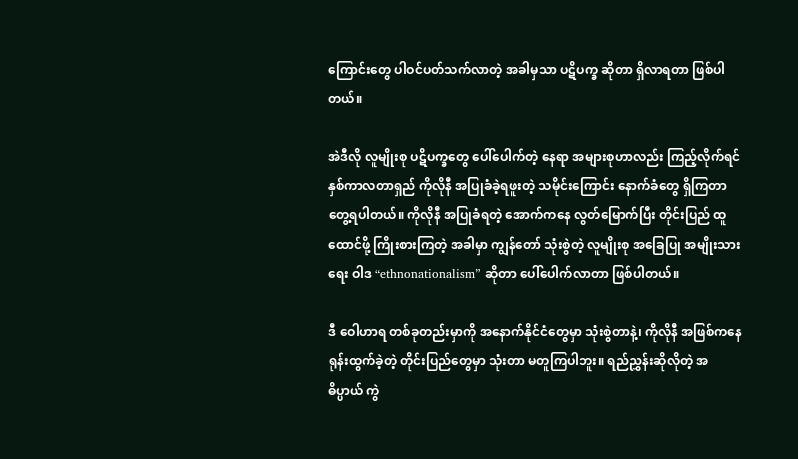ကြောင်းတွေ ပါဝင်ပတ်သက်လာတဲ့ အခါမှသာ ပဋိပက္ခ ဆိုတာ ရှိလာရတာ ဖြစ်ပါတယ်။

အဲဒီလို လူမျိုးစု ပဋိပက္ခတွေ ပေါ်ပေါက်တဲ့ နေရာ အများစုဟာလည်း ကြည့်လိုက်ရင် နှစ်ကာလတာရှည် ကိုလိုနီ အပြုခံခဲ့ရဖူးတဲ့ သမိုင်းကြောင်း နောက်ခံတွေ ရှိကြတာ တွေ့ရပါတယ်။ ကိုလိုနီ အပြုခံရတဲ့ အောက်ကနေ လွတ်မြောက်ပြီး တိုင်းပြည် ထူထောင်ဖို့ ကြိုးစားကြတဲ့ အခါမှာ ကျွန်တော် သုံးစွဲတဲ့ လူမျိုးစု အခြေပြု အမျိုးသားရေး ဝါဒ “ethnonationalism” ဆိုတာ ပေါ်ပေါက်လာတာ ဖြစ်ပါတယ်။

ဒီ ဝေါဟာရ တစ်ခုတည်းမှာကို အနောက်နိုင်ငံတွေမှာ သုံးစွဲတာနဲ့၊ ကိုလိုနီ အဖြစ်ကနေ ရုန်းထွက်ခဲ့တဲ့ တိုင်းပြည်တွေမှာ သုံးတာ မတူကြပါဘူး။ ရည်ညွှန်းဆိုလိုတဲ့ အဓိပ္ပာယ် ကွဲ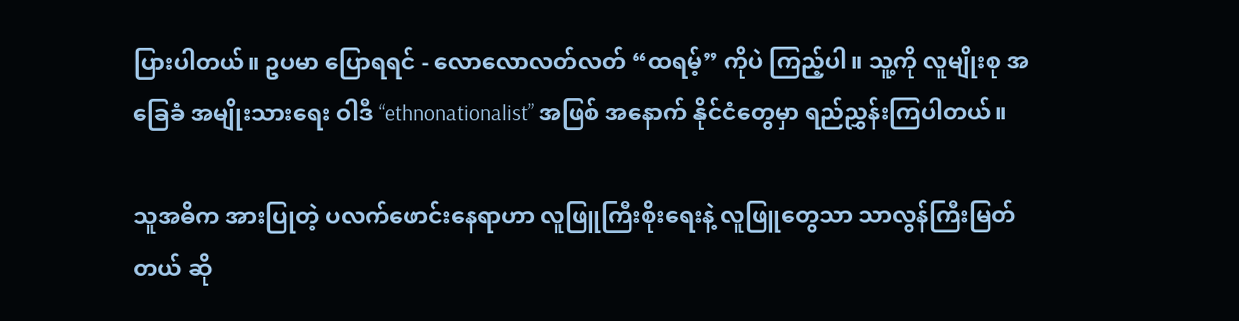ပြားပါတယ်။ ဥပမာ ပြောရရင် - လောလောလတ်လတ် “ထရမ့်” ကိုပဲ ကြည့်ပါ။ သူ့ကို လူမျိုးစု အခြေခံ အမျိုးသားရေး ဝါဒီ “ethnonationalist” အဖြစ် အနောက် နိုင်ငံတွေမှာ ရည်ညွှန်းကြပါတယ်။

သူအဓိက အားပြုတဲ့ ပလက်ဖောင်းနေရာဟာ လူဖြူကြီးစိုးရေးနဲ့ လူဖြူတွေသာ သာလွန်ကြီးမြတ်တယ် ဆို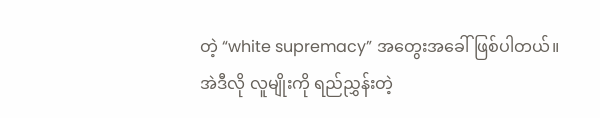တဲ့ “white supremacy” အတွေးအခေါ်ဖြစ်ပါတယ်။ အဲဒီလို လူမျိုးကို ရည်ညွှန်းတဲ့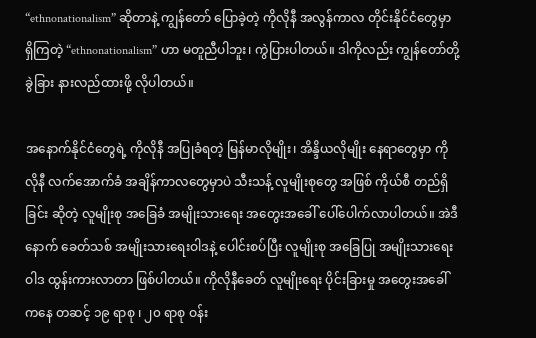“ethnonationalism” ဆိုတာနဲ့ ကျွန်တော် ပြောခဲ့တဲ့ ကိုလိုနီ အလွန်ကာလ တိုင်းနိုင်ငံတွေမှာ ရှိကြတဲ့ “ethnonationalism” ဟာ မတူညီပါဘူး၊ ကွဲပြားပါတယ်။ ဒါကိုလည်း ကျွန်တော်တို့ ခွဲခြား နားလည်ထားဖို့ လိုပါတယ်။

အနောက်နိုင်ငံတွေရဲ့ ကိုလိုနီ အပြုခံရတဲ့ မြန်မာလိုမျိုး၊ အိန္ဒိယလိုမျိုး နေရာတွေမှာ ကိုလိုနီ လက်အောက်ခံ အချိန်ကာလတွေမှာပဲ သီးသန့် လူမျိုးစုတွေ အဖြစ် ကိုယ်စီ တည်ရှိခြင်း ဆိုတဲ့ လူမျိုးစု အခြေခံ အမျိုးသားရေး အတွေးအခေါ် ပေါ်ပေါက်လာပါတယ်။ အဲဒီနောက် ခေတ်သစ် အမျိုးသားရေးဝါဒနဲ့ ပေါင်းစပ်ပြီး လူမျိုးစု အခြေပြု အမျိုးသားရေး ဝါဒ ထွန်းကားလာတာ ဖြစ်ပါတယ်။ ကိုလိုနီခေတ် လူမျိုးရေး ပိုင်းခြားမှု အတွေးအခေါ် ကနေ တဆင့် ၁၉ ရာစု ၊ ၂၀ ရာစု ဝန်း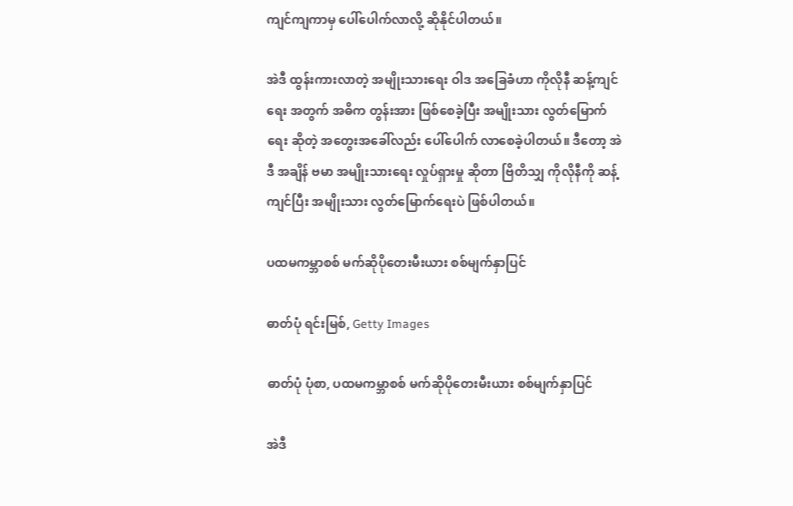ကျင်ကျကာမှ ပေါ်ပေါက်လာလို့ ဆိုနိုင်ပါတယ်။

အဲဒီ ထွန်းကားလာတဲ့ အမျိုးသားရေး ဝါဒ အခြေခံဟာ ကိုလိုနီ ဆန့်ကျင်ရေး အတွက် အဓိက တွန်းအား ဖြစ်စေခဲ့ပြီး အမျိုးသား လွတ်မြောက်ရေး ဆိုတဲ့ အတွေးအခေါ်လည်း ပေါ်ပေါက် လာစေခဲ့ပါတယ်။ ဒီတော့ အဲဒီ အချိန် ဗမာ အမျိုးသားရေး လှုပ်ရှားမှု ဆိုတာ ဗြိတိသျှ ကိုလိုနီကို ဆန့်ကျင်ပြီး အမျိုးသား လွတ်မြောက်ရေးပဲ ဖြစ်ပါတယ်။

ပထမကမ္ဘာစစ် မက်ဆိုပိုတေးမီးယား စစ်မျက်နှာပြင်

ဓာတ်ပုံ ရင်းမြစ်, Getty Images

ဓာတ်ပုံ ပုံစာ, ပထမကမ္ဘာစစ် မက်ဆိုပိုတေးမီးယား စစ်မျက်နှာပြင်

အဲဒီ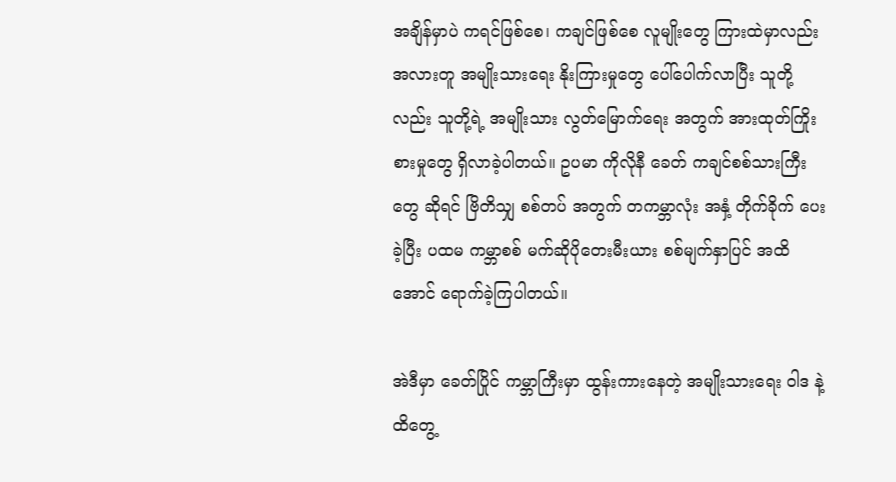အချိန်မှာပဲ ကရင်ဖြစ်စေ၊ ကချင်ဖြစ်စေ လူမျိုးတွေ ကြားထဲမှာလည်း အလားတူ အမျိုးသားရေး နိုးကြားမှုတွေ ပေါ်ပေါက်လာပြီး သူတို့လည်း သူတို့ရဲ့ အမျိုးသား လွတ်မြောက်ရေး အတွက် အားထုတ်ကြိုးစားမှုတွေ ရှိလာခဲ့ပါတယ်။ ဥပမာ ကိုလိုနီ ခေတ် ကချင်စစ်သားကြီးတွေ ဆိုရင် ဗြိတိသျှ စစ်တပ် အတွက် တကမ္ဘာလုံး အနှံ့ တိုက်ခိုက် ပေးခဲ့ပြီး ပထမ ကမ္ဘာစစ် မက်ဆိုပိုတေးမီးယား စစ်မျက်နှာပြင် အထိအောင် ရောက်ခဲ့ကြပါတယ်။

အဲဒီမှာ ခေတ်ပြိုင် ကမ္ဘာကြီးမှာ ထွန်းကားနေတဲ့ အမျိုးသားရေး ဝါဒ နဲ့ ထိတွေ့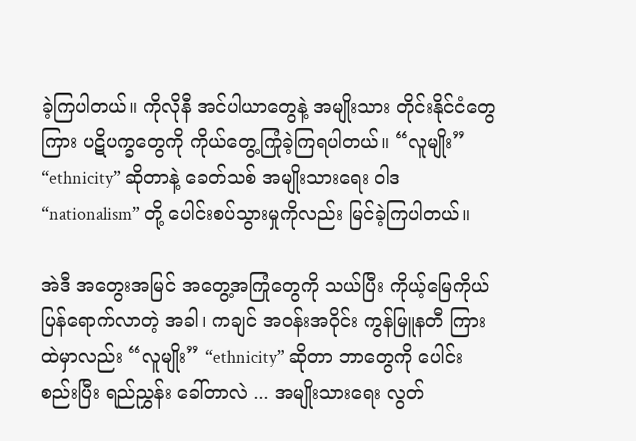ခဲ့ကြပါတယ်။ ကိုလိုနီ အင်ပါယာတွေနဲ့ အမျိုးသား တိုင်းနိုင်ငံတွေကြား ပဋိပက္ခတွေကို ကိုယ်တွေ့ကြုံခဲ့ကြရပါတယ်။ “လူမျိုး” “ethnicity” ဆိုတာနဲ့ ခေတ်သစ် အမျိုးသားရေး ဝါဒ “nationalism” တို့ ပေါင်းစပ်သွားမှုကိုလည်း မြင်ခဲ့ကြပါတယ်။

အဲဒီ အတွေးအမြင် အတွေ့အကြုံတွေကို သယ်ပြီး ကိုယ့်မြေကိုယ် ပြန်ရောက်လာတဲ့ အခါ၊ ကချင် အဝန်းအဝိုင်း ကွန်မြူနတီ ကြားထဲမှာလည်း “လူမျိုး” “ethnicity” ဆိုတာ ဘာတွေကို ပေါင်းစည်းပြီး ရည်ညွှန်း ခေါ်တာလဲ ... အမျိုးသားရေး လွတ်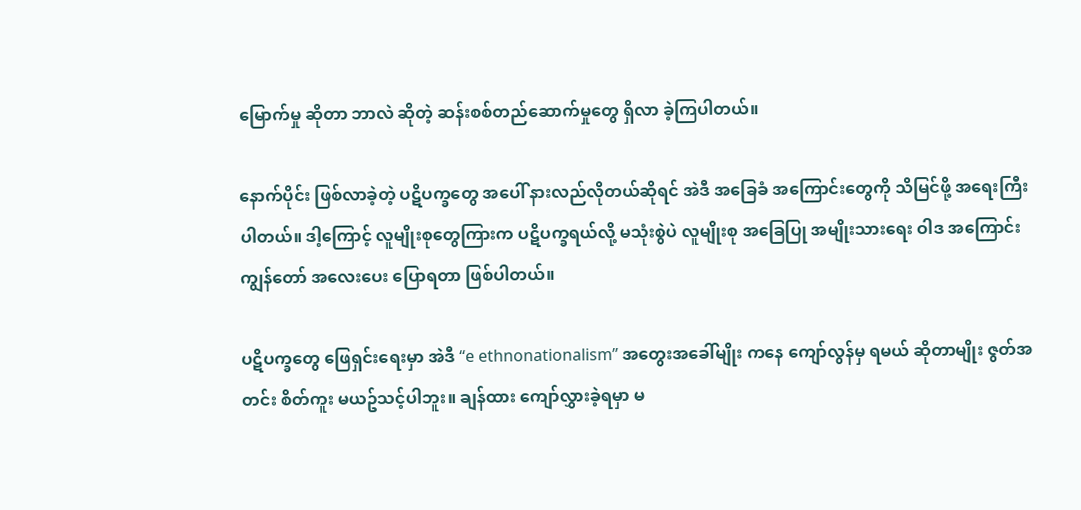မြောက်မှု ဆိုတာ ဘာလဲ ဆိုတဲ့ ဆန်းစစ်တည်ဆောက်မှုတွေ ရှိလာ ခဲ့ကြပါတယ်။

နောက်ပိုင်း ဖြစ်လာခဲ့တဲ့ ပဋိပက္ခတွေ အပေါ် နားလည်လိုတယ်ဆိုရင် အဲဒီ အခြေခံ အကြောင်းတွေကို သိမြင်ဖို့ အရေးကြီးပါတယ်။ ဒါ့ကြောင့် လူမျိုးစုတွေကြားက ပဋိပက္ခရယ်လို့ မသုံးစွဲပဲ လူမျိုးစု အခြေပြု အမျိုးသားရေး ဝါဒ အကြောင်း ကျွန်တော် အလေးပေး ပြောရတာ ဖြစ်ပါတယ်။

ပဋိပက္ခတွေ ဖြေရှင်းရေးမှာ အဲဒီ “e ethnonationalism” အတွေးအခေါ်မျိုး ကနေ ကျော်လွန်မှ ရမယ် ဆိုတာမျိုး ဇွတ်အတင်း စိတ်ကူး မယဥ်သင့်ပါဘူး။ ချန်ထား ကျော်လွှားခဲ့ရမှာ မ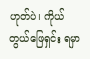ဟုတ်ပဲ၊ ကိုယ်တွယ်ဖြေရှင်း ရမှာ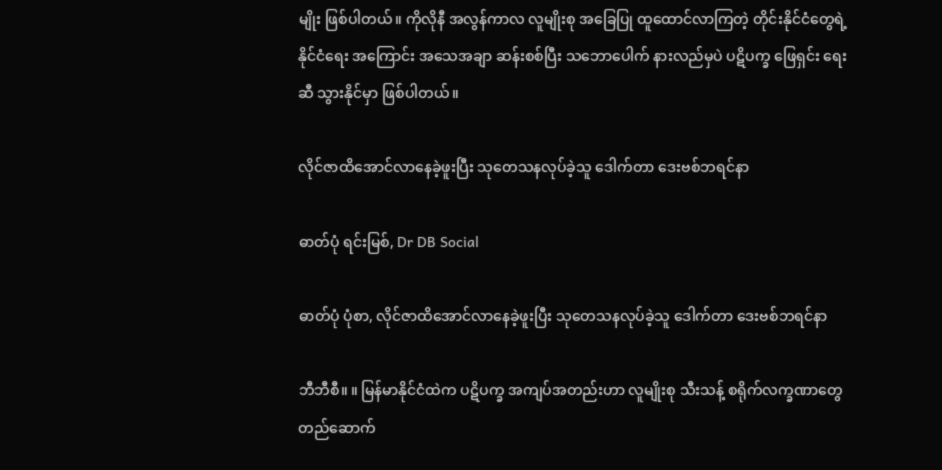မျိုး ဖြစ်ပါတယ်။ ကိုလိုနီ အလွန်ကာလ လူမျိုးစု အခြေပြု ထူထောင်လာကြတဲ့ တိုင်းနိုင်ငံတွေရဲ့ နိုင်ငံရေး အကြောင်း အသေအချာ ဆန်းစစ်ပြီး သဘောပေါက် နားလည်မှပဲ ပဋိပက္ခ ဖြေရှင်း ရေးဆီ သွားနိုင်မှာ ဖြစ်ပါတယ်။

လိုင်ဇာထိအောင်လာနေခဲ့ဖူးပြီး သုတေသနလုပ်ခဲ့သူ ဒေါက်တာ ဒေးဗစ်ဘရင်နာ

ဓာတ်ပုံ ရင်းမြစ်, Dr DB Social

ဓာတ်ပုံ ပုံစာ, လိုင်ဇာထိအောင်လာနေခဲ့ဖူးပြီး သုတေသနလုပ်ခဲ့သူ ဒေါက်တာ ဒေးဗစ်ဘရင်နာ

ဘီဘီစီ။ ။ မြန်မာနိုင်ငံထဲက ပဋိပက္ခ အကျပ်အတည်းဟာ လူမျိုးစု သီးသန့် စရိုက်လက္ခဏာတွေ တည်ဆောက်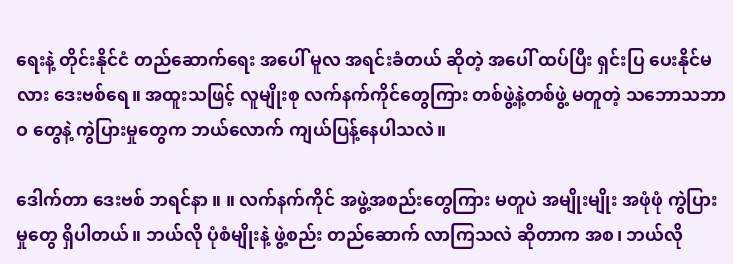ရေးနဲ့ တိုင်းနိုင်ငံ တည်ဆောက်ရေး အပေါ် မူလ အရင်းခံတယ် ဆိုတဲ့ အပေါ် ထပ်ပြီး ရှင်းပြ ပေးနိုင်မလား ဒေးဗစ်ရေ။ အထူးသဖြင့် လူမျိုးစု လက်နက်ကိုင်တွေကြား တစ်ဖွဲ့နဲ့တစ်ဖွဲ့ မတူတဲ့ သဘောသဘာဝ တွေနဲ့ ကွဲပြားမှုတွေက ဘယ်လောက် ကျယ်ပြန့်နေပါသလဲ။

ဒေါက်တာ ဒေးဗစ် ဘရင်နာ ။ ။ လက်နက်ကိုင် အဖွဲ့အစည်းတွေကြား မတူပဲ အမျိုးမျိုး အဖုံဖုံ ကွဲပြားမှုတွေ ရှိပါတယ်။ ဘယ်လို ပုံစံမျိုးနဲ့ ဖွဲ့စည်း တည်ဆောက် လာကြသလဲ ဆိုတာက အစ၊ ဘယ်လို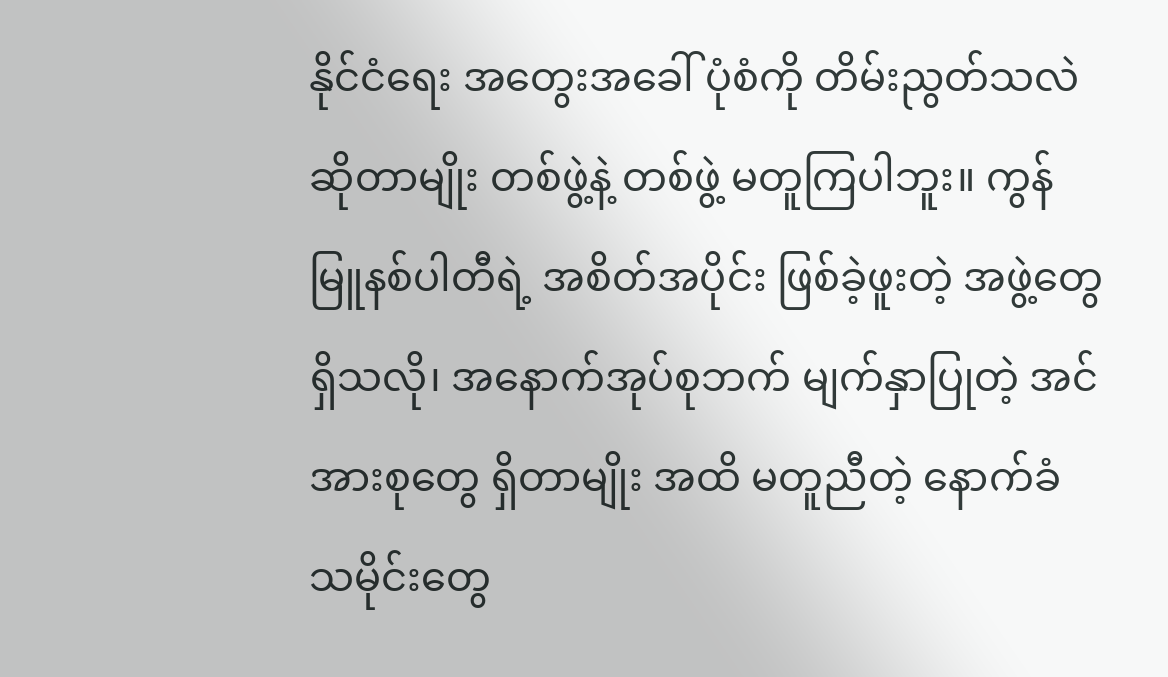နိုင်ငံရေး အတွေးအခေါ် ပုံစံကို တိမ်းညွတ်သလဲ ဆိုတာမျိုး တစ်ဖွဲ့နဲ့ တစ်ဖွဲ့ မတူကြပါဘူး။ ကွန်မြူနစ်ပါတီရဲ့ အစိတ်အပိုင်း ဖြစ်ခဲ့ဖူးတဲ့ အဖွဲ့တွေ ရှိသလို၊ အနောက်အုပ်စုဘက် မျက်နှာပြုတဲ့ အင်အားစုတွေ ရှိတာမျိုး အထိ မတူညီတဲ့ နောက်ခံ သမိုင်းတွေ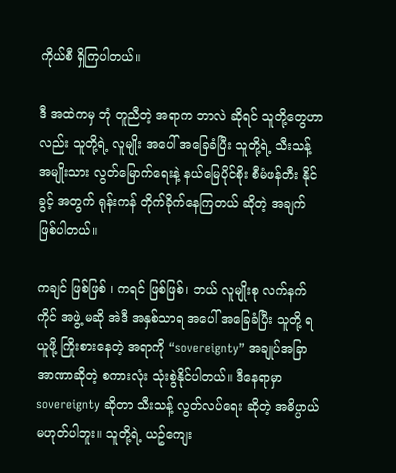ကိုယ်စီ ရှိကြပါတယ်။

ဒီ အထဲကမှ ဘုံ တူညီတဲ့ အရာက ဘာလဲ ဆိုရင် သူတို့တွေဟာလည်း သူတို့ရဲ့ လူမျိုး အပေါ် အခြေခံပြီး သူတို့ရဲ့ သီးသန့် အမျိုးသား လွတ်မြောက်ရေးနဲ့ နယ်မြေပိုင်စိုး စီမံဖန်တီး နိုင်ခွင့် အတွက် ရုန်းကန် တိုက်ခိုက်နေကြတယ် ဆိုတဲ့ အချက် ဖြစ်ပါတယ်။

ကချင် ဖြစ်ဖြစ် ၊ ကရင် ဖြစ်ဖြစ်၊ ဘယ် လူမျိုးစု လက်နက်ကိုင် အဖွဲ့ မဆို အဲဒီ အနှစ်သာရ အပေါ် အခြေခံပြီး သူတို့ ရယူဖို့ ကြိုးစားနေတဲ့ အရာကို “sovereignty” အချုပ်အခြာ အာဏာဆိုတဲ့ စကားလုံး သုံးစွဲနိုင်ပါတယ်။ ဒီနေရာမှာ sovereignty ဆိုတာ သီးသန့် လွတ်လပ်ရေး ဆိုတဲ့ အဓိပ္ပာယ် မဟုတ်ပါဘူး။ သူတို့ရဲ့ ယဥ်ကျေး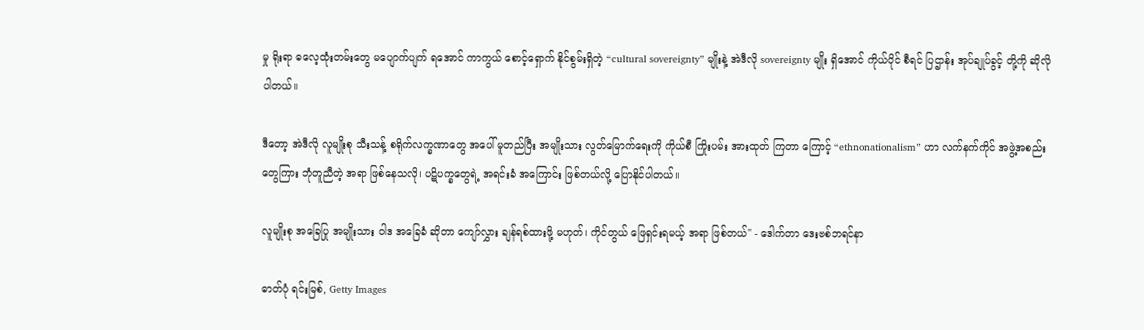မှု ရိုးရာ ဓလေ့ထုံးတမ်းတွေ မပျောက်ပျက် ရအောင် ကာကွယ် စောင့်ရှောက် နိုင်စွမ်းရှိတဲ့ “cultural sovereignty” မျိုးနဲ့ အဲဒီလို sovereignty မျိုး ရှိအောင် ကိုယ်ပိုင် စီရင် ပြဌာန်း အုပ်ချုပ်ခွင့် တို့ကို ဆိုလိုပါတယ်။

ဒီတော့ အဲဒီလို လူမျိုးစု သီးသန့် စရိုက်လက္ခဏာတွေ အပေါ် မူတည်ပြီး အမျိုးသား လွတ်မြောက်ရေးကို ကိုယ်စီ ကြိုးပမ်း အားထုတ် ကြတာ ကြောင့် “ethnonationalism” ဟာ လက်နက်ကိုင် အဖွဲ့အစည်း တွေကြား ဘုံတူညီတဲ့ အရာ ဖြစ်နေသလို၊ ပဋိပက္ခတွေရဲ့ အရင်းခံ အကြောင်း ဖြစ်တယ်လို့ ပြောနိုင်ပါတယ်။

လူမျိုးစု အခြေပြု အမျိုးသား ဝါဒ အခြေခံ ဆိုတာ ကျော်လွှား ချန်ရစ်ထားဖို့ မဟုတ်၊ ကိုင်တွယ် ဖြေရှင်းရမယ့် အရာ ဖြစ်တယ်" - ဒေါက်တာ ဒေးဗစ်ဘရင်နာ

ဓာတ်ပုံ ရင်းမြစ်, Getty Images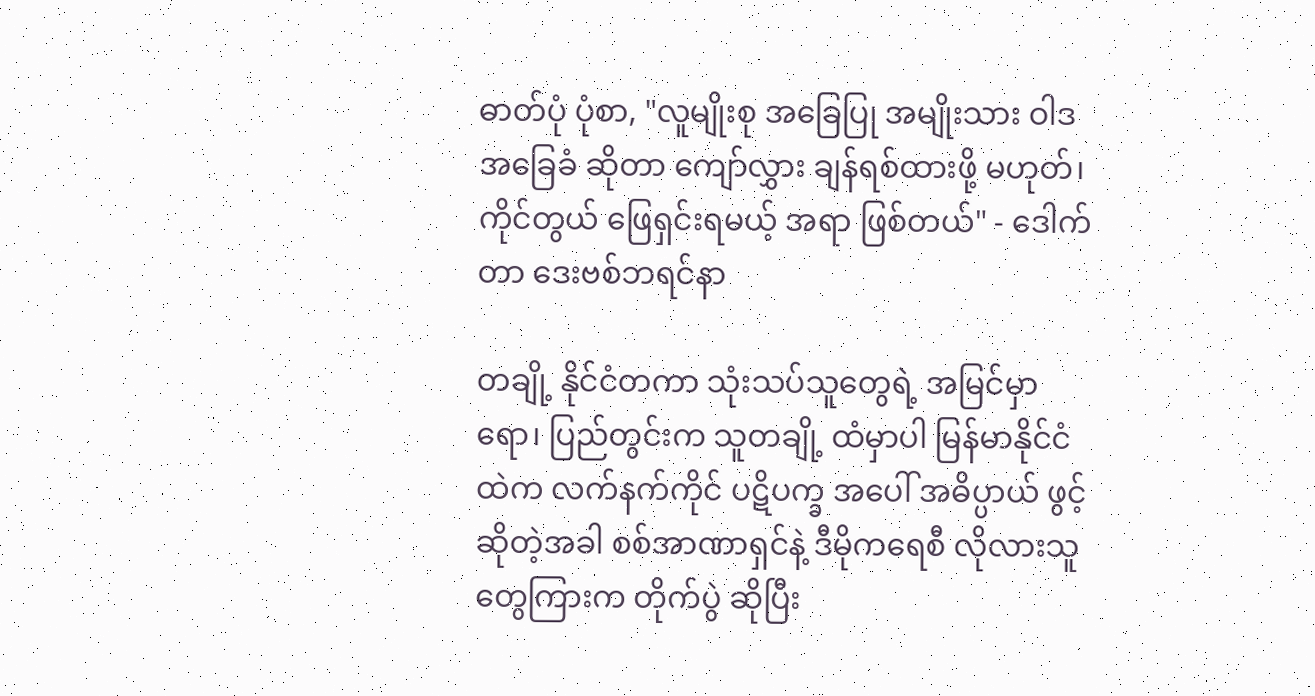ဓာတ်ပုံ ပုံစာ, "လူမျိုးစု အခြေပြု အမျိုးသား ဝါဒ အခြေခံ ဆိုတာ ကျော်လွှား ချန်ရစ်ထားဖို့ မဟုတ်၊ ကိုင်တွယ် ဖြေရှင်းရမယ့် အရာ ဖြစ်တယ်" - ဒေါက်တာ ဒေးဗစ်ဘရင်နာ

တချို့ နိုင်ငံတကာ သုံးသပ်သူတွေရဲ့ အမြင်မှာရော၊ ပြည်တွင်းက သူတချို့ ထံမှာပါ မြန်မာနိုင်ငံထဲက လက်နက်ကိုင် ပဋိပက္ခ အပေါ် အဓိပ္ပာယ် ဖွင့်ဆိုတဲ့အခါ စစ်အာဏာရှင်နဲ့ ဒီမိုကရေစီ လိုလားသူတွေကြားက တိုက်ပွဲ ဆိုပြီး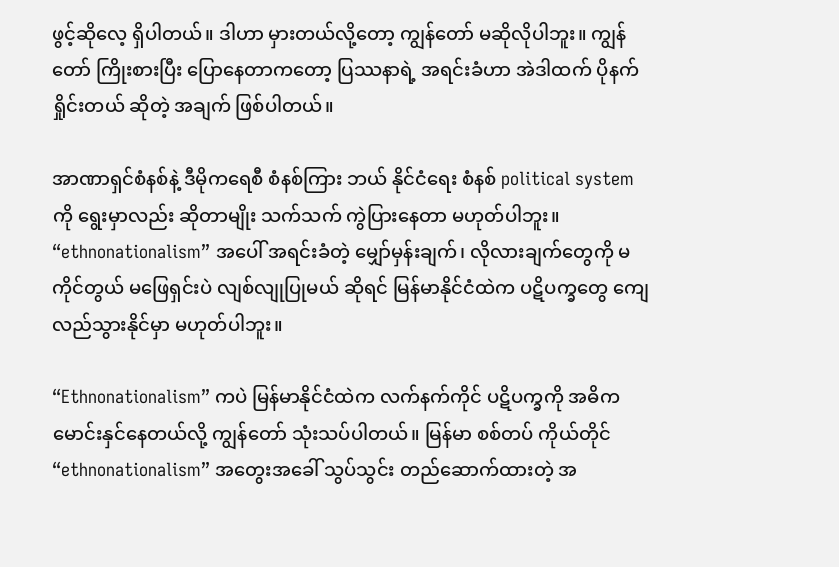ဖွင့်ဆိုလေ့ ရှိပါတယ်။ ဒါဟာ မှားတယ်လို့တော့ ကျွန်တော် မဆိုလိုပါဘူး။ ကျွန်တော် ကြိုးစားပြီး ပြောနေတာကတော့ ပြဿနာရဲ့ အရင်းခံဟာ အဲဒါထက် ပိုနက်ရှိုင်းတယ် ဆိုတဲ့ အချက် ဖြစ်ပါတယ်။

အာဏာရှင်စံနစ်နဲ့ ဒီမိုကရေစီ စံနစ်ကြား ဘယ် နိုင်ငံရေး စံနစ် political system ကို ရွေးမှာလည်း ဆိုတာမျိုး သက်သက် ကွဲပြားနေတာ မဟုတ်ပါဘူး။ “ethnonationalism” အပေါ် အရင်းခံတဲ့ မျှော်မှန်းချက်၊ လိုလားချက်တွေကို မကိုင်တွယ် မဖြေရှင်းပဲ လျစ်လျုပြုမယ် ဆိုရင် မြန်မာနိုင်ငံထဲက ပဋိပက္ခတွေ ကျေလည်သွားနိုင်မှာ မဟုတ်ပါဘူး။

“Ethnonationalism” ကပဲ မြန်မာနိုင်ငံထဲက လက်နက်ကိုင် ပဋိပက္ခကို အဓိက မောင်းနှင်နေတယ်လို့ ကျွန်တော် သုံးသပ်ပါတယ်။ မြန်မာ စစ်တပ် ကိုယ်တိုင် “ethnonationalism” အတွေးအခေါ် သွပ်သွင်း တည်ဆောက်ထားတဲ့ အ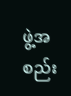ဖွဲ့အစည်း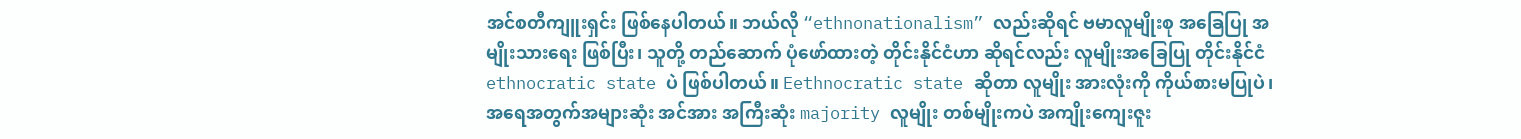အင်စတီကျူးရှင်း ဖြစ်နေပါတယ်။ ဘယ်လို “ethnonationalism” လည်းဆိုရင် ဗမာလူမျိုးစု အခြေပြု အမျိုးသားရေး ဖြစ်ပြီး၊ သူတို့ တည်ဆောက် ပုံဖော်ထားတဲ့ တိုင်းနိုင်ငံဟာ ဆိုရင်လည်း လူမျိုးအခြေပြု တိုင်းနိုင်ငံ ethnocratic state ပဲ ဖြစ်ပါတယ်။ Eethnocratic state ဆိုတာ လူမျိုး အားလုံးကို ကိုယ်စားမပြုပဲ၊ အရေအတွက်အများဆုံး အင်အား အကြီးဆုံး majority လူမျိုး တစ်မျိုးကပဲ အကျိုးကျေးဇူး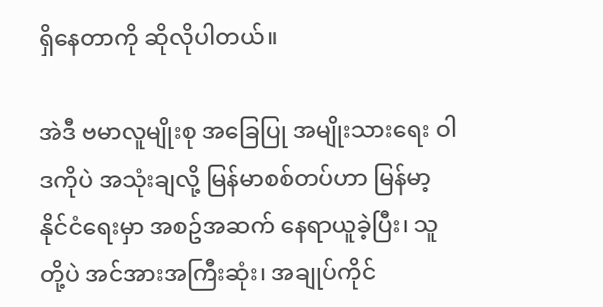ရှိနေတာကို ဆိုလိုပါတယ်။

အဲဒီ ဗမာလူမျိုးစု အခြေပြု အမျိုးသားရေး ဝါဒကိုပဲ အသုံးချလို့ မြန်မာစစ်တပ်ဟာ မြန်မာ့ နိုင်ငံရေးမှာ အစဥ်အဆက် နေရာယူခဲ့ပြီး၊ သူတို့ပဲ အင်အားအကြီးဆုံး၊ အချုပ်ကိုင်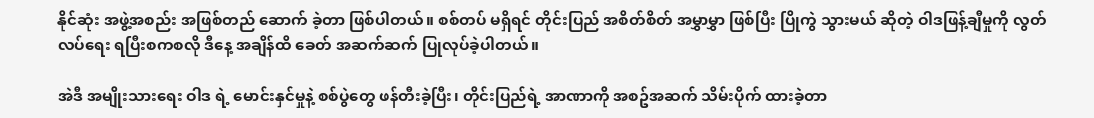နိုင်ဆုံး အဖွဲ့အစည်း အဖြစ်တည် ဆောက် ခဲ့တာ ဖြစ်ပါတယ်။ စစ်တပ် မရှိရင် တိုင်းပြည် အစိတ်စိတ် အမွှာမွှာ ဖြစ်ပြီး ပြိုကွဲ သွားမယ် ဆိုတဲ့ ဝါဒဖြန့်ချီမှုကို လွတ်လပ်ရေး ရပြီးစကစလို ဒီနေ့ အချိန်ထိ ခေတ် အဆက်ဆက် ပြုလုပ်ခဲ့ပါတယ်။

အဲဒီ အမျိုးသားရေး ဝါဒ ရဲ့ မောင်းနှင်မှုနဲ့ စစ်ပွဲတွေ ဖန်တီးခဲ့ပြီး၊ တိုင်းပြည်ရဲ့ အာဏာကို အစဥ်အဆက် သိမ်းပိုက် ထားခဲ့တာ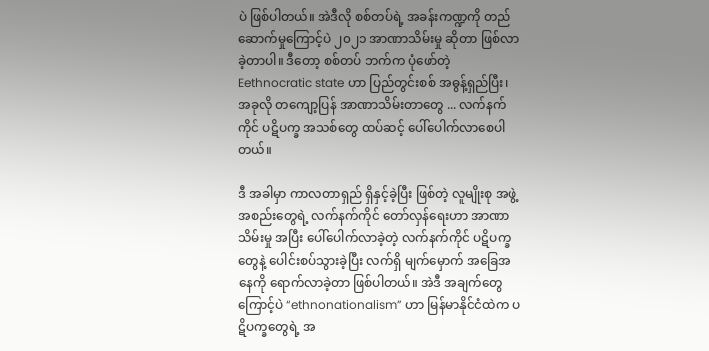ပဲ ဖြစ်ပါတယ်။ အဲဒီလို စစ်တပ်ရဲ့ အခန်းကဏ္ဍကို တည်ဆောက်မှုကြောင့်ပဲ ၂၀၂၁ အာဏာသိမ်းမှု ဆိုတာ ဖြစ်လာခဲ့တာပါ။ ဒီတော့ စစ်တပ် ဘက်က ပုံဖော်တဲ့ Eethnocratic state ဟာ ပြည်တွင်းစစ် အဓွန့်ရှည်ပြီး၊ အခုလို တကျော့ပြန် အာဏာသိမ်းတာတွေ ... လက်နက်ကိုင် ပဋိပက္ခ အသစ်တွေ ထပ်ဆင့် ပေါ်ပေါက်လာစေပါတယ်။

ဒီ အခါမှာ ကာလတာရှည် ရှိနှင့်ခဲ့ပြီး ဖြစ်တဲ့ လူမျိုးစု အဖွဲ့အစည်းတွေရဲ့ လက်နက်ကိုင် တော်လှန်ရေးဟာ အာဏာသိမ်းမှု အပြီး ပေါ်ပေါက်လာခဲ့တဲ့ လက်နက်ကိုင် ပဋိပက္ခတွေနဲ့ ပေါင်းစပ်သွားခဲ့ပြီး လက်ရှိ မျက်မှောက် အခြေအနေကို ရောက်လာခဲ့တာ ဖြစ်ပါတယ်။ အဲဒီ အချက်တွေကြောင့်ပဲ “ethnonationalism” ဟာ မြန်မာနိုင်ငံထဲက ပဋိပက္ခတွေရဲ့ အ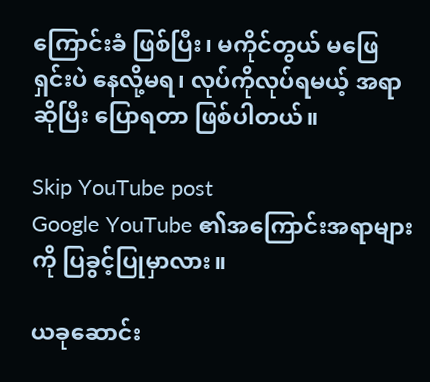ကြောင်းခံ ဖြစ်ပြီး၊ မကိုင်တွယ် မဖြေရှင်းပဲ နေလို့မရ၊ လုပ်ကိုလုပ်ရမယ့် အရာဆိုပြီး ပြောရတာ ဖြစ်ပါတယ်။

Skip YouTube post
Google YouTube ၏အကြောင်းအရာများကို ပြခွင့်ပြုမှာလား။

ယခုဆောင်း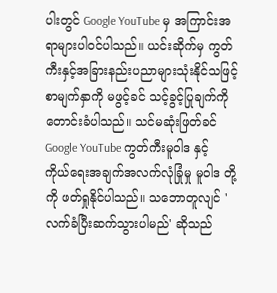ပါးတွင် Google YouTube မှ အကြာင်းအရာများပါဝင်ပါသည်။ ယင်းဆိုက်မှ ကွတ်ကီးနှင့်အခြားနည်းပညာများသုံးနိုင်သဖြင့် စာမျက်နှာကို မဖွင့်ခင် သင့်ခွင့်ပြုချက်ကိုတောင်းခံပါသည်။ သင်မဆုံးဖြတ်ခင် Google YouTube ကွတ်ကီးမူဝါဒ နှင့် ကိုယ်ရေးအချက်အလက်လုံခြုံမှု မူဝါဒ တို့ကို ဖတ်ရှုနိုင်ပါသည်။ သဘောတူလျင် 'လက်ခံပြီးဆက်သွားပါမည်' ဆိုသည်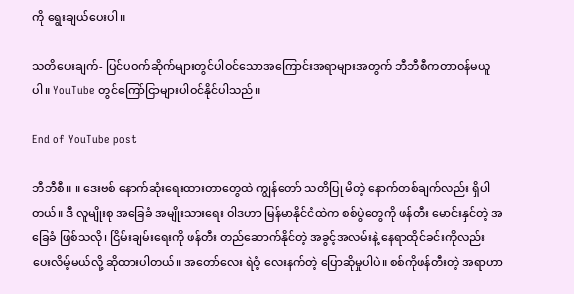ကို ရွေးချယ်ပေးပါ။

သတိပေးချက်- ပြင်ပဝက်ဆိုက်များတွင်ပါဝင်သောအကြောင်းအရာများအတွက် ဘီဘီစီကတာဝန်မယူပါ။ YouTube တွင်ကြော်ငြာများပါဝင်နိုင်ပါသည်။

End of YouTube post

ဘီဘီစီ။ ။ ဒေးဗစ် နောက်ဆုံးရေးထားတာတွေထဲ ကျွန်တော် သတိပြု မိတဲ့ နောက်တစ်ချက်လည်း ရှိပါတယ်။ ဒီ လူမျိုးစု အခြေခံ အမျိုးသားရေး ဝါဒဟာ မြန်မာနိုင်ငံထဲက စစ်ပွဲတွေကို ဖန်တီး မောင်းနှင်တဲ့ အခြေခံ ဖြစ်သလို၊ ငြိမ်းချမ်းရေးကို ဖန်တီး တည်ဆောက်နိုင်တဲ့ အခွင့်အလမ်းနဲ့ နေရာထိုင်ခင်းကိုလည်း ပေးလိမ့်မယ်လို့ ဆိုထားပါတယ်။ အတော်လေး ရဲဝံ့ လေးနက်တဲ့ ပြောဆိုမှုပါပဲ။ စစ်ကိုဖန်တီးတဲ့ အရာဟာ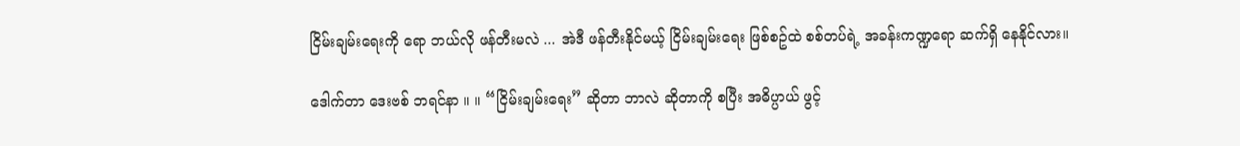ငြိမ်းချမ်းရေးကို ရော ဘယ်လို ဖန်တီးမလဲ ... အဲဒီ ဖန်တီးနိုင်မယ့် ငြိမ်းချမ်းရေး ဖြစ်စဥ်ထဲ စစ်တပ်ရဲ့ အခန်းကဏ္ဍရော ဆက်ရှိ နေနိုင်လား။

ဒေါက်တာ ဒေးဗစ် ဘရင်နာ ။ ။ “ငြိမ်းချမ်းရေး” ဆိုတာ ဘာလဲ ဆိုတာကို စပြီး အဓိပ္ပာယ် ဖွင့်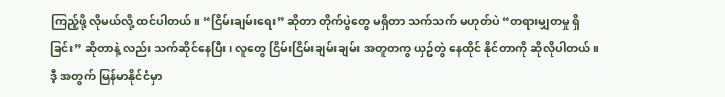ကြည့်ဖို့ လိုမယ်လို့ ထင်ပါတယ်။ “ငြိမ်းချမ်းရေး” ဆိုတာ တိုက်ပွဲတွေ မရှိတာ သက်သက် မဟုတ်ပဲ “တရားမျှတမှု ရှိခြင်း” ဆိုတာနဲ့ လည်း သက်ဆိုင်နေပြီး၊ လူတွေ ငြိမ်းငြိမ်းချမ်းချမ်း အတူတကွ ယှဥ်တွဲ နေထိုင် နိုင်တာကို ဆိုလိုပါတယ်။ ဒီ့ အတွက် မြန်မာနိုင်ငံမှာ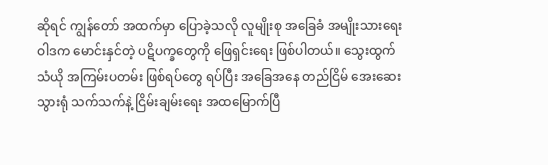ဆိုရင် ကျွန်တော် အထက်မှာ ပြောခဲ့သလို လူမျိုးစု အခြေခံ အမျိုးသားရေး ဝါဒက မောင်းနှင်တဲ့ ပဋိပက္ခတွေကို ဖြေရှင်းရေး ဖြစ်ပါတယ်။ သွေးထွက်သံယို အကြမ်းပတမ်း ဖြစ်ရပ်တွေ ရပ်ပြီး အခြေအနေ တည်ငြိမ် အေးဆေးသွားရုံ သက်သက်နဲ့ ငြိမ်းချမ်းရေး အထမြောက်ပြီ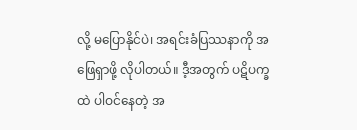လို့ မပြောနိုင်ပဲ၊ အရင်းခံပြဿနာကို အဖြေရှာဖို့ လိုပါတယ်။ ဒီ့အတွက် ပဋိပက္ခထဲ ပါဝင်နေတဲ့ အ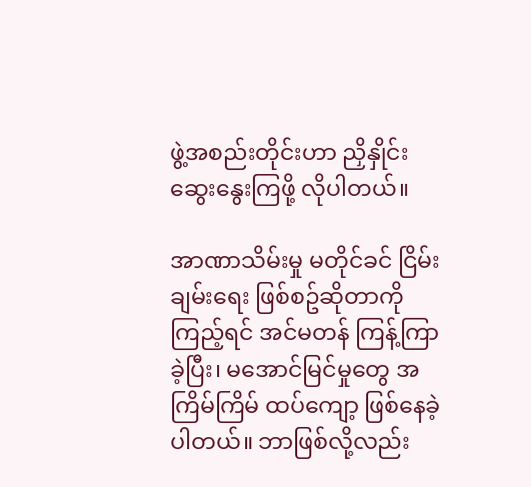ဖွဲ့အစည်းတိုင်းဟာ ညှိနှိုင်းဆွေးနွေးကြဖို့ လိုပါတယ်။

အာဏာသိမ်းမှု မတိုင်ခင် ငြိမ်းချမ်းရေး ဖြစ်စဥ်ဆိုတာကို ကြည့်ရင် အင်မတန် ကြန့်ကြာခဲ့ပြီး၊ မအောင်မြင်မှုတွေ အကြိမ်ကြိမ် ထပ်ကျော့ ဖြစ်နေခဲ့ပါတယ်။ ဘာဖြစ်လို့လည်း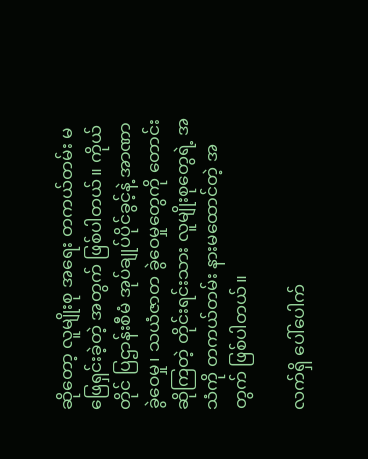ဆိုတော့ လူမျိုးစု အရေး တကယ်တမ်း မဖြေရှင်းခဲ့တဲ့ အတွက် ဖြစ်ပါတယ်။ ကိုယ်တိုင် ပြဌာန်းစီမံ အုပ်ချုပ်ပိုင်ခွင့်နဲ့ အာဏာ ခွဲဝေမှု၊ သယံဇာတ ခွဲဝေမှုတွေကို တောင်းဆိုကြတဲ့ တိုင်းရင်းသား လူမျိုးစုတွေရဲ့ အသံကို တကယ်တမ်း နားမထောင်တဲ့ အတွက် ဖြစ်ပါတယ်။

လက်ရှိ ပေါ်ပေါက်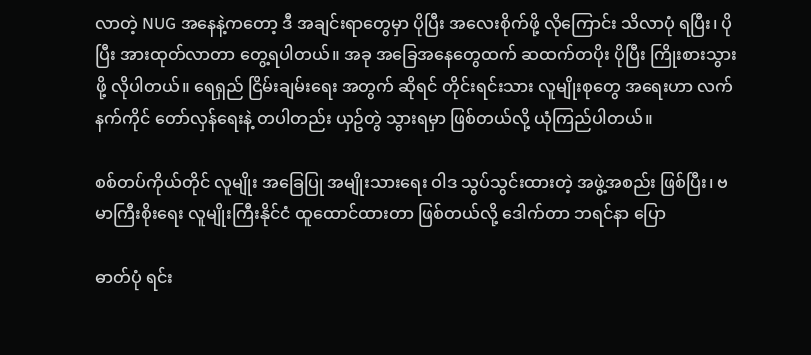လာတဲ့ NUG အနေနဲ့ကတော့ ဒီ အချင်းရာတွေမှာ ပိုပြီး အလေးစိုက်ဖို့ လိုကြောင်း သိလာပုံ ရပြီး၊ ပိုပြီး အားထုတ်လာတာ တွေ့ရပါတယ်။ အခု အခြေအနေတွေထက် ဆထက်တပိုး ပိုပြီး ကြိုးစားသွားဖို့ လိုပါတယ်။ ရေရှည် ငြိမ်းချမ်းရေး အတွက် ဆိုရင် တိုင်းရင်းသား လူမျိုးစုတွေ အရေးဟာ လက်နက်ကိုင် တော်လှန်ရေးနဲ့ တပါတည်း ယှဥ်တွဲ သွားရမှာ ဖြစ်တယ်လို့ ယုံကြည်ပါတယ်။

စစ်တပ်ကိုယ်တိုင် လူမျိုး အခြေပြု အမျိုးသားရေး ဝါဒ သွပ်သွင်းထားတဲ့ အဖွဲ့အစည်း ဖြစ်ပြီး၊ ဗမာကြီးစိုးရေး လူမျိုးကြီးနိုင်ငံ ထူထောင်ထားတာ ဖြစ်တယ်လို့ ဒေါက်တာ ဘရင်နာ ပြော

ဓာတ်ပုံ ရင်း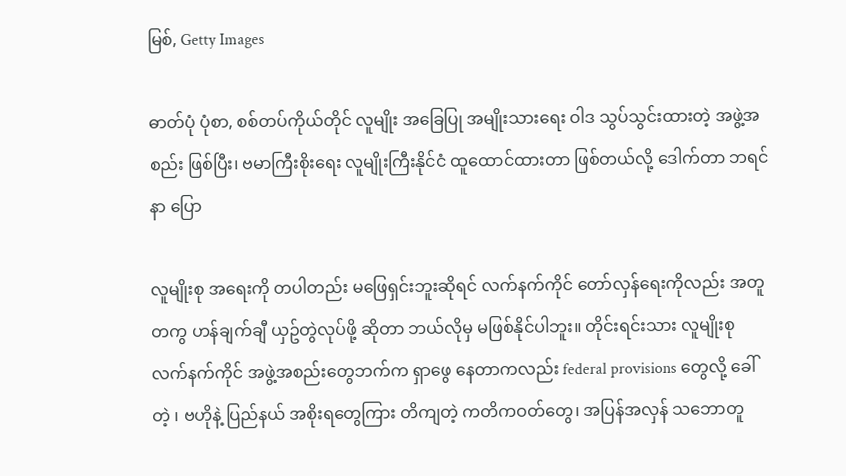မြစ်, Getty Images

ဓာတ်ပုံ ပုံစာ, စစ်တပ်ကိုယ်တိုင် လူမျိုး အခြေပြု အမျိုးသားရေး ဝါဒ သွပ်သွင်းထားတဲ့ အဖွဲ့အစည်း ဖြစ်ပြီး၊ ဗမာကြီးစိုးရေး လူမျိုးကြီးနိုင်ငံ ထူထောင်ထားတာ ဖြစ်တယ်လို့ ဒေါက်တာ ဘရင်နာ ပြော

လူမျိုးစု အရေးကို တပါတည်း မဖြေရှင်းဘူးဆိုရင် လက်နက်ကိုင် တော်လှန်ရေးကိုလည်း အတူတကွ ဟန်ချက်ချီ ယှဥ်တွဲလုပ်ဖို့ ဆိုတာ ဘယ်လိုမှ မဖြစ်နိုင်ပါဘူး။ တိုင်းရင်းသား လူမျိုးစု လက်နက်ကိုင် အဖွဲ့အစည်းတွေဘက်က ရှာဖွေ နေတာကလည်း federal provisions တွေလို့ ခေါ်တဲ့ ၊ ဗဟိုနဲ့ ပြည်နယ် အစိုးရတွေကြား တိကျတဲ့ ကတိကဝတ်တွေ၊ အပြန်အလှန် သဘောတူ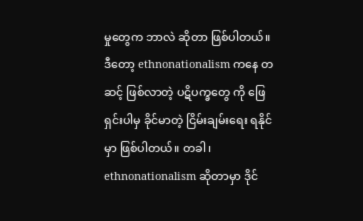မှုတွေက ဘာလဲ ဆိုတာ ဖြစ်ပါတယ်။ ဒီတော့ ethnonationalism ကနေ တဆင့် ဖြစ်လာတဲ့ ပဋိပက္ခတွေ ကို ဖြေရှင်းပါမှ ခိုင်မာတဲ့ ငြိမ်းချမ်းရေး ရနိုင်မှာ ဖြစ်ပါတယ်။ တခါ၊ ethnonationalism ဆိုတာမှာ ဒိုင်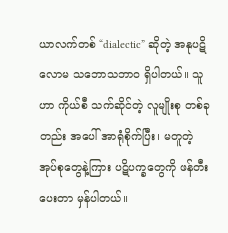ယာလက်တစ် “dialectic” ဆိုတဲ့ အနုပဋိလောမ သဘောသဘာဝ ရှိပါတယ်။ သူဟာ ကိုယ်စီ သက်ဆိုင်တဲ့ လူမျိုးစု တစ်ခုတည်း အပေါ် အာရုံစိုက်ပြီး၊ မတူတဲ့ အုပ်စုတွေနဲ့ကြား ပဋိပက္ခတွေကို ဖန်တီးပေးတာ မှန်ပါတယ်။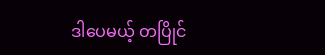ဒါပေမယ့် တပြိုင်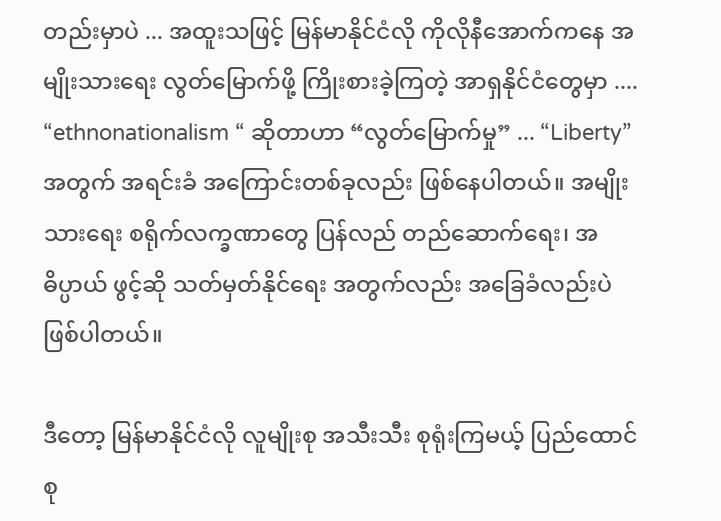တည်းမှာပဲ ... အထူးသဖြင့် မြန်မာနိုင်ငံလို ကိုလိုနီအောက်ကနေ အမျိုးသားရေး လွတ်မြောက်ဖို့ ကြိုးစားခဲ့ကြတဲ့ အာရှနိုင်ငံတွေမှာ .... “ethnonationalism “ ဆိုတာဟာ “လွတ်မြောက်မှု” ... “Liberty” အတွက် အရင်းခံ အကြောင်းတစ်ခုလည်း ဖြစ်နေပါတယ်။ အမျိုးသားရေး စရိုက်လက္ခဏာတွေ ပြန်လည် တည်ဆောက်ရေး၊ အဓိပ္ပာယ် ဖွင့်ဆို သတ်မှတ်နိုင်ရေး အတွက်လည်း အခြေခံလည်းပဲ ဖြစ်ပါတယ်။

ဒီတော့ မြန်မာနိုင်ငံလို လူမျိုးစု အသီးသီး စုရုံးကြမယ့် ပြည်ထောင်စု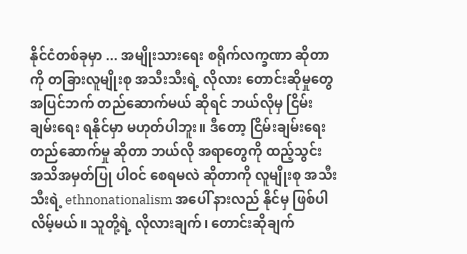နိုင်ငံတစ်ခုမှာ ... အမျိုးသားရေး စရိုက်လက္ခဏာ ဆိုတာကို တခြားလူမျိုးစု အသီးသီးရဲ့ လိုလား တောင်းဆိုမှုတွေ အပြင်ဘက် တည်ဆောက်မယ် ဆိုရင် ဘယ်လိုမှ ငြိမ်းချမ်းရေး ရနိုင်မှာ မဟုတ်ပါဘူး။ ဒီတော့ ငြိမ်းချမ်းရေး တည်ဆောက်မှု ဆိုတာ ဘယ်လို အရာတွေကို ထည့်သွင်း အသိအမှတ်ပြု ပါဝင် စေရမလဲ ဆိုတာကို လူမျိုးစု အသီးသီးရဲ့ ethnonationalism အပေါ် နားလည် နိုင်မှ ဖြစ်ပါလိမ့်မယ်။ သူတို့ရဲ့ လိုလားချက်၊ တောင်းဆိုချက်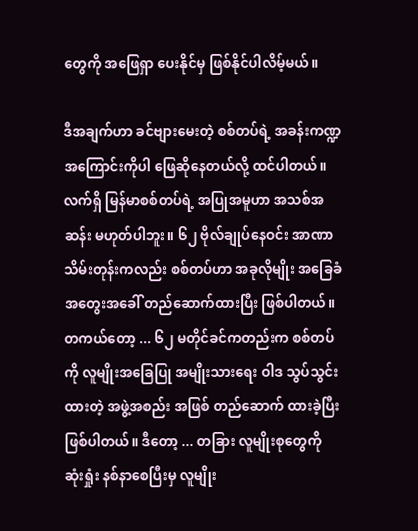တွေကို အဖြေရှာ ပေးနိုင်မှ ဖြစ်နိုင်ပါလိမ့်မယ်။

ဒီအချက်ဟာ ခင်ဗျားမေးတဲ့ စစ်တပ်ရဲ့ အခန်းကဏ္ဍ အကြောင်းကိုပါ ဖြေဆိုနေတယ်လို့ ထင်ပါတယ်။ လက်ရှိ မြန်မာစစ်တပ်ရဲ့ အပြုအမူဟာ အသစ်အဆန်း မဟုတ်ပါဘူး။ ၆၂ ဗိုလ်ချုပ်နေဝင်း အာဏာသိမ်းတုန်းကလည်း စစ်တပ်ဟာ အခုလိုမျိုး အခြေခံ အတွေးအခေါ် တည်ဆောက်ထားပြီး ဖြစ်ပါတယ်။ တကယ်တော့ ... ၆၂ မတိုင်ခင်ကတည်းက စစ်တပ်ကို လူမျိုးအခြေပြု အမျိုးသားရေး ဝါဒ သွပ်သွင်းထားတဲ့ အဖွဲ့အစည်း အဖြစ် တည်ဆောက် ထားခဲ့ပြီး ဖြစ်ပါတယ်။ ဒီတော့ ... တခြား လူမျိုးစုတွေကို ဆုံးရှုံး နစ်နာစေပြီးမှ လူမျိုး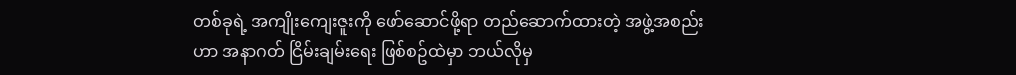တစ်ခုရဲ့ အကျိုးကျေးဇူးကို ဖော်ဆောင်ဖို့ရာ တည်ဆောက်ထားတဲ့ အဖွဲ့အစည်းဟာ အနာဂတ် ငြိမ်းချမ်းရေး ဖြစ်စဥ်ထဲမှာ ဘယ်လိုမှ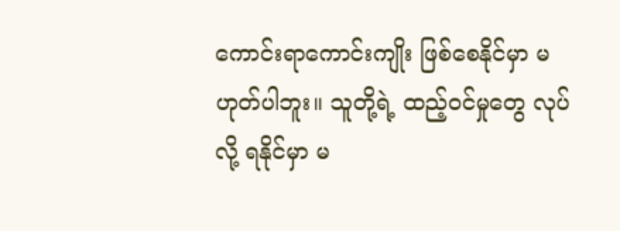ကောင်းရာကောင်းကျိုး ဖြစ်စေနိုင်မှာ မဟုတ်ပါဘူး။ သူတို့ရဲ့ ထည့်ဝင်မှုတွေ လုပ်လို့ ရနိုင်မှာ မ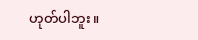ဟုတ်ပါဘူး။